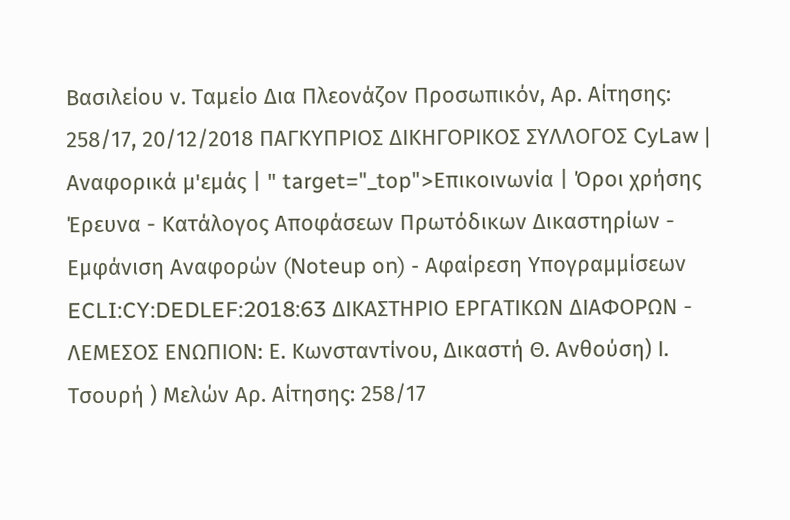Βασιλείου ν. Ταμείο Δια Πλεονάζον Προσωπικόν, Αρ. Αίτησης: 258/17, 20/12/2018 ΠΑΓΚΥΠΡΙΟΣ ΔΙΚΗΓΟΡΙΚΟΣ ΣΥΛΛΟΓΟΣ CyLaw | Αναφορικά μ'εμάς | " target="_top">Επικοινωνία | Όροι χρήσης Έρευνα - Κατάλογος Αποφάσεων Πρωτόδικων Δικαστηρίων - Εμφάνιση Αναφορών (Noteup on) - Αφαίρεση Υπογραμμίσεων ECLI:CY:DEDLEF:2018:63 ΔΙΚΑΣΤΗΡΙΟ ΕΡΓΑΤΙΚΩΝ ΔΙΑΦΟΡΩΝ - ΛΕΜΕΣΟΣ ΕΝΩΠΙΟΝ: Ε. Κωνσταντίνου, Δικαστή Θ. Ανθούση) Ι. Τσουρή ) Μελών Αρ. Αίτησης: 258/17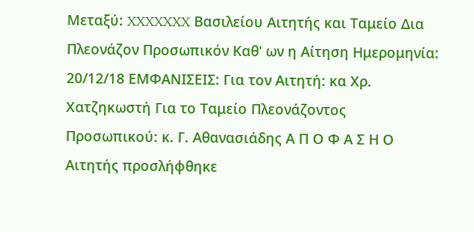Μεταξύ: XXXXXXX Βασιλείου Αιτητής και Ταμείο Δια Πλεονάζον Προσωπικόν Καθ' ων η Αίτηση Ημερομηνία: 20/12/18 ΕΜΦΑΝΙΣΕΙΣ: Για τον Αιτητή: κα Χρ. Χατζηκωστή Για το Ταμείο Πλεονάζοντος Προσωπικού: κ. Γ. Αθανασιάδης Α Π Ο Φ Α Σ Η Ο Αιτητής προσλήφθηκε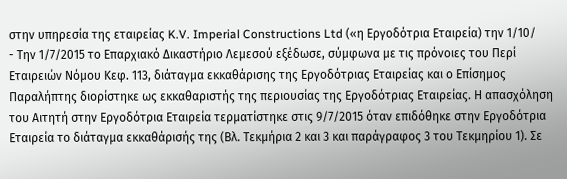στην υπηρεσία της εταιρείας K.V. Imperial Constructions Ltd («η Εργοδότρια Εταιρεία) την 1/10/
- Την 1/7/2015 το Επαρχιακό Δικαστήριο Λεμεσού εξέδωσε, σύμφωνα με τις πρόνοιες του Περί Εταιρειών Νόμου Κεφ. 113, διάταγμα εκκαθάρισης της Εργοδότριας Εταιρείας και ο Επίσημος Παραλήπτης διορίστηκε ως εκκαθαριστής της περιουσίας της Εργοδότριας Εταιρείας. Η απασχόληση του Αιτητή στην Εργοδότρια Εταιρεία τερματίστηκε στις 9/7/2015 όταν επιδόθηκε στην Εργοδότρια Εταιρεία το διάταγμα εκκαθάρισής της (Βλ. Τεκμήρια 2 και 3 και παράγραφος 3 του Τεκμηρίου 1). Σε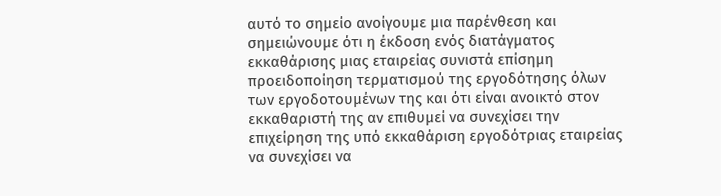αυτό το σημείο ανοίγουμε μια παρένθεση και σημειώνουμε ότι η έκδοση ενός διατάγματος εκκαθάρισης μιας εταιρείας συνιστά επίσημη προειδοποίηση τερματισμού της εργοδότησης όλων των εργοδοτουμένων της και ότι είναι ανοικτό στον εκκαθαριστή της αν επιθυμεί να συνεχίσει την επιχείρηση της υπό εκκαθάριση εργοδότριας εταιρείας να συνεχίσει να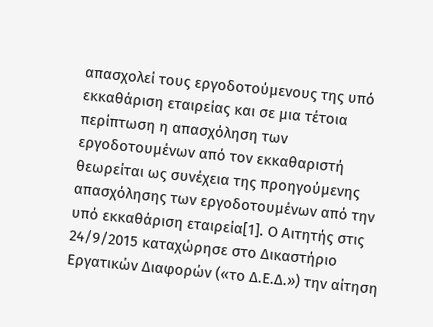απασχολεί τους εργοδοτούμενους της υπό εκκαθάριση εταιρείας και σε μια τέτοια περίπτωση η απασχόληση των εργοδοτουμένων από τον εκκαθαριστή θεωρείται ως συνέχεια της προηγούμενης απασχόλησης των εργοδοτουμένων από την υπό εκκαθάριση εταιρεία[1]. Ο Αιτητής στις 24/9/2015 καταχώρησε στο Δικαστήριο Εργατικών Διαφορών («το Δ.Ε.Δ.») την αίτηση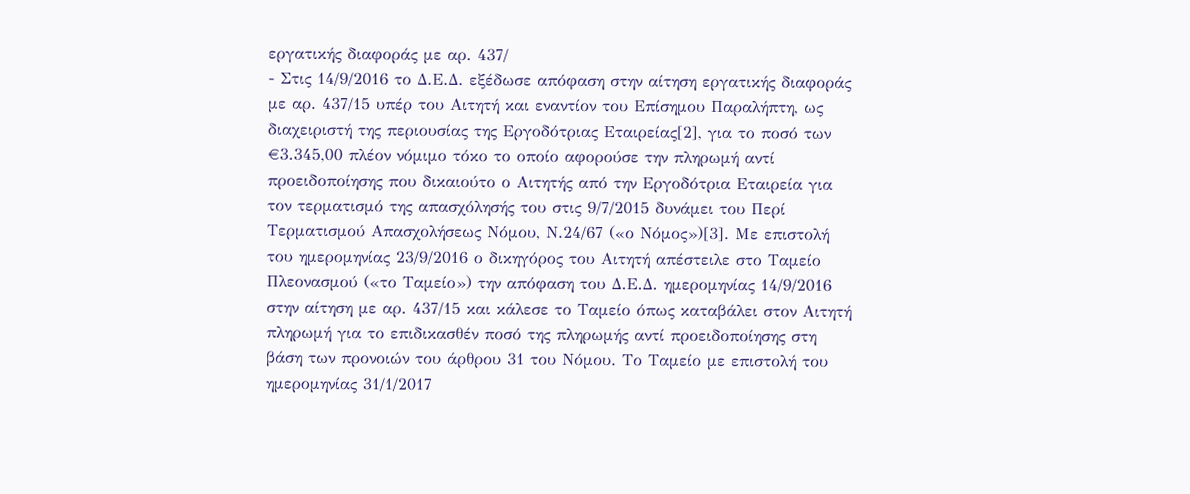εργατικής διαφοράς με αρ. 437/
- Στις 14/9/2016 το Δ.Ε.Δ. εξέδωσε απόφαση στην αίτηση εργατικής διαφοράς με αρ. 437/15 υπέρ του Αιτητή και εναντίον του Επίσημου Παραλήπτη, ως διαχειριστή της περιουσίας της Εργοδότριας Εταιρείας[2], για το ποσό των €3.345,00 πλέον νόμιμο τόκο το οποίο αφορούσε την πληρωμή αντί προειδοποίησης που δικαιούτο ο Αιτητής από την Εργοδότρια Εταιρεία για τον τερματισμό της απασχόλησής του στις 9/7/2015 δυνάμει του Περί Τερματισμού Απασχολήσεως Νόμου, Ν.24/67 («ο Νόμος»)[3]. Με επιστολή του ημερομηνίας 23/9/2016 ο δικηγόρος του Αιτητή απέστειλε στο Ταμείο Πλεονασμού («το Ταμείο») την απόφαση του Δ.Ε.Δ. ημερομηνίας 14/9/2016 στην αίτηση με αρ. 437/15 και κάλεσε το Ταμείο όπως καταβάλει στον Αιτητή πληρωμή για το επιδικασθέν ποσό της πληρωμής αντί προειδοποίησης στη βάση των προνοιών του άρθρου 31 του Νόμου. Το Ταμείο με επιστολή του ημερομηνίας 31/1/2017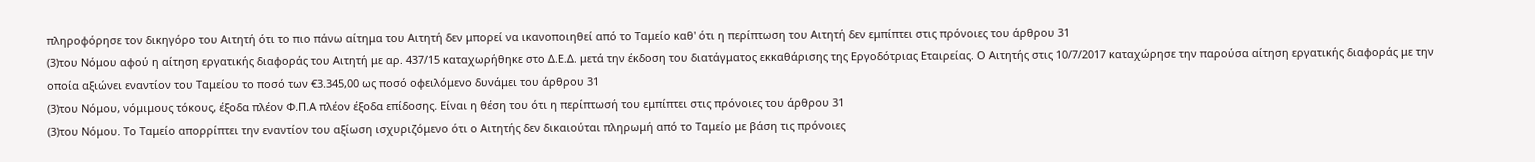πληροφόρησε τον δικηγόρο του Αιτητή ότι το πιο πάνω αίτημα του Αιτητή δεν μπορεί να ικανοποιηθεί από το Ταμείο καθ' ότι η περίπτωση του Αιτητή δεν εμπίπτει στις πρόνοιες του άρθρου 31
(3)του Νόμου αφού η αίτηση εργατικής διαφοράς του Αιτητή με αρ. 437/15 καταχωρήθηκε στο Δ.Ε.Δ. μετά την έκδοση του διατάγματος εκκαθάρισης της Εργοδότριας Εταιρείας. Ο Αιτητής στις 10/7/2017 καταχώρησε την παρούσα αίτηση εργατικής διαφοράς με την οποία αξιώνει εναντίον του Ταμείου το ποσό των €3.345,00 ως ποσό οφειλόμενο δυνάμει του άρθρου 31
(3)του Νόμου, νόμιμους τόκους, έξοδα πλέον Φ.Π.Α πλέον έξοδα επίδοσης. Είναι η θέση του ότι η περίπτωσή του εμπίπτει στις πρόνοιες του άρθρου 31
(3)του Νόμου. Το Ταμείο απορρίπτει την εναντίον του αξίωση ισχυριζόμενο ότι ο Αιτητής δεν δικαιούται πληρωμή από το Ταμείο με βάση τις πρόνοιες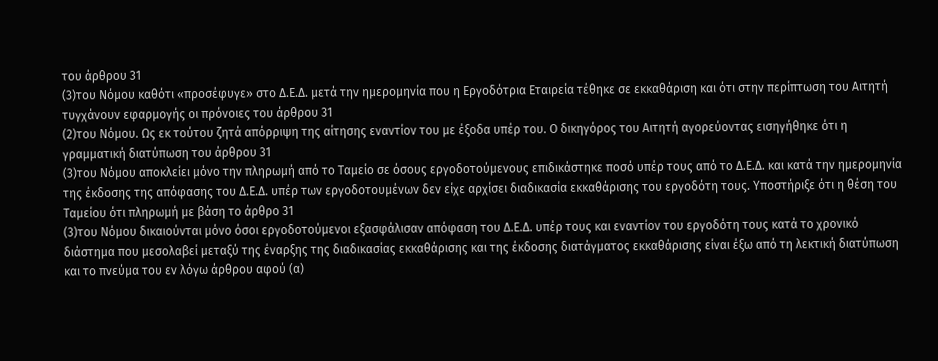του άρθρου 31
(3)του Νόμου καθότι «προσέφυγε» στο Δ.Ε.Δ. μετά την ημερομηνία που η Εργοδότρια Εταιρεία τέθηκε σε εκκαθάριση και ότι στην περίπτωση του Αιτητή τυγχάνουν εφαρμογής οι πρόνοιες του άρθρου 31
(2)του Νόμου. Ως εκ τούτου ζητά απόρριψη της αίτησης εναντίον του με έξοδα υπέρ του. Ο δικηγόρος του Αιτητή αγορεύοντας εισηγήθηκε ότι η γραμματική διατύπωση του άρθρου 31
(3)του Νόμου αποκλείει μόνο την πληρωμή από το Ταμείο σε όσους εργοδοτούμενους επιδικάστηκε ποσό υπέρ τους από το Δ.Ε.Δ. και κατά την ημερομηνία της έκδοσης της απόφασης του Δ.Ε.Δ. υπέρ των εργοδοτουμένων δεν είχε αρχίσει διαδικασία εκκαθάρισης του εργοδότη τους. Υποστήριξε ότι η θέση του Ταμείου ότι πληρωμή με βάση το άρθρο 31
(3)του Νόμου δικαιούνται μόνο όσοι εργοδοτούμενοι εξασφάλισαν απόφαση του Δ.Ε.Δ. υπέρ τους και εναντίον του εργοδότη τους κατά το χρονικό διάστημα που μεσολαβεί μεταξύ της έναρξης της διαδικασίας εκκαθάρισης και της έκδοσης διατάγματος εκκαθάρισης είναι έξω από τη λεκτική διατύπωση και το πνεύμα του εν λόγω άρθρου αφού (α)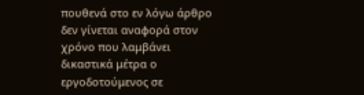πουθενά στο εν λόγω άρθρο δεν γίνεται αναφορά στον χρόνο που λαμβάνει δικαστικά μέτρα ο εργοδοτούμενος σε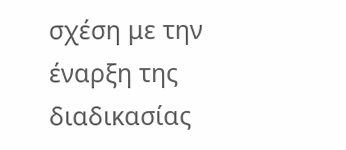σχέση με την έναρξη της διαδικασίας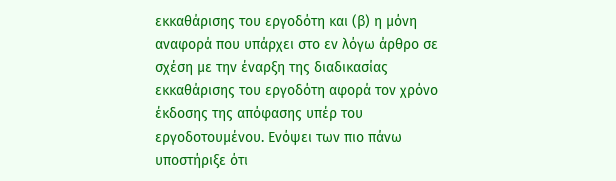εκκαθάρισης του εργοδότη και (β) η μόνη αναφορά που υπάρχει στο εν λόγω άρθρο σε σχέση με την έναρξη της διαδικασίας εκκαθάρισης του εργοδότη αφορά τον χρόνο έκδοσης της απόφασης υπέρ του εργοδοτουμένου. Ενόψει των πιο πάνω υποστήριξε ότι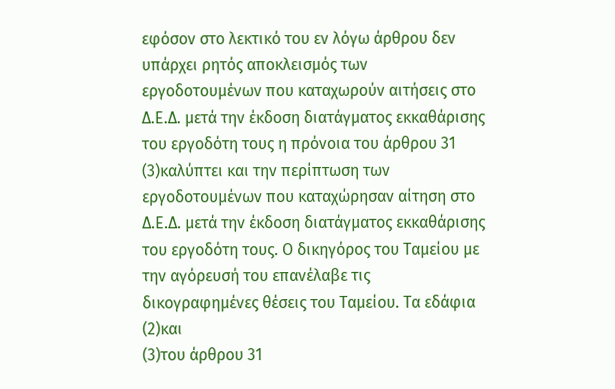εφόσον στο λεκτικό του εν λόγω άρθρου δεν υπάρχει ρητός αποκλεισμός των εργοδοτουμένων που καταχωρούν αιτήσεις στο Δ.Ε.Δ. μετά την έκδοση διατάγματος εκκαθάρισης του εργοδότη τους η πρόνοια του άρθρου 31
(3)καλύπτει και την περίπτωση των εργοδοτουμένων που καταχώρησαν αίτηση στο Δ.Ε.Δ. μετά την έκδοση διατάγματος εκκαθάρισης του εργοδότη τους. Ο δικηγόρος του Ταμείου με την αγόρευσή του επανέλαβε τις δικογραφημένες θέσεις του Ταμείου. Τα εδάφια
(2)και
(3)του άρθρου 31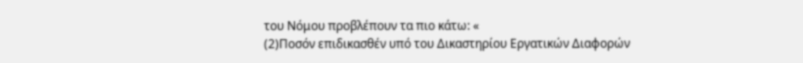του Νόμου προβλέπουν τα πιο κάτω: «
(2)Ποσόν επιδικασθέν υπό του Δικαστηρίου Εργατικών Διαφορών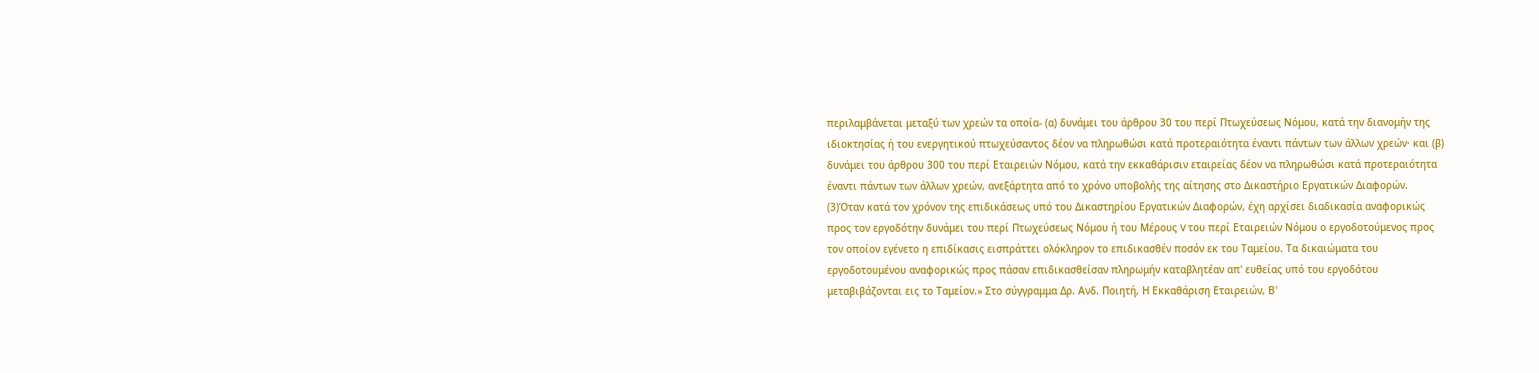περιλαμβάνεται μεταξύ των χρεών τα οποία- (α) δυνάμει του άρθρου 30 του περί Πτωχεύσεως Νόμου, κατά την διανομήν της ιδιοκτησίας ή του ενεργητικού πτωχεύσαντος δέον να πληρωθώσι κατά προτεραιότητα έναντι πάντων των άλλων χρεών· και (β) δυνάμει του άρθρου 300 του περί Εταιρειών Νόμου, κατά την εκκαθάρισιν εταιρείας δέον να πληρωθώσι κατά προτεραιότητα έναντι πάντων των άλλων χρεών, ανεξάρτητα από το χρόνο υποβολής της αίτησης στο Δικαστήριο Εργατικών Διαφορών.
(3)Όταν κατά τον χρόνον της επιδικάσεως υπό του Δικαστηρίου Εργατικών Διαφορών, έχη αρχίσει διαδικασία αναφορικώς προς τον εργοδότην δυνάμει του περί Πτωχεύσεως Νόμου ή του Μέρους V του περί Εταιρειών Νόμου ο εργοδοτούμενος προς τον οποίον εγένετο η επιδίκασις εισπράττει ολόκληρον το επιδικασθέν ποσόν εκ του Ταμείου. Τα δικαιώματα του εργοδοτουμένου αναφορικώς προς πάσαν επιδικασθείσαν πληρωμήν καταβλητέαν απ' ευθείας υπό του εργοδότου μεταβιβάζονται εις το Ταμείον.» Στο σύγγραμμα Δρ. Ανδ. Ποιητή, Η Εκκαθάριση Εταιρειών, Β'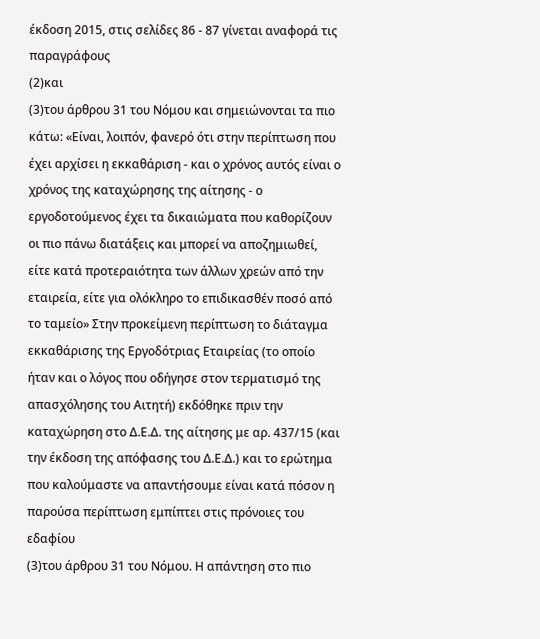έκδοση 2015, στις σελίδες 86 - 87 γίνεται αναφορά τις παραγράφους
(2)και
(3)του άρθρου 31 του Νόμου και σημειώνονται τα πιο κάτω: «Είναι, λοιπόν, φανερό ότι στην περίπτωση που έχει αρχίσει η εκκαθάριση - και ο χρόνος αυτός είναι ο χρόνος της καταχώρησης της αίτησης - ο εργοδοτούμενος έχει τα δικαιώματα που καθορίζουν οι πιο πάνω διατάξεις και μπορεί να αποζημιωθεί, είτε κατά προτεραιότητα των άλλων χρεών από την εταιρεία, είτε για ολόκληρο το επιδικασθέν ποσό από το ταμείο» Στην προκείμενη περίπτωση το διάταγμα εκκαθάρισης της Εργοδότριας Εταιρείας (το οποίο ήταν και ο λόγος που οδήγησε στον τερματισμό της απασχόλησης του Αιτητή) εκδόθηκε πριν την καταχώρηση στο Δ.Ε.Δ. της αίτησης με αρ. 437/15 (και την έκδοση της απόφασης του Δ.Ε.Δ.) και το ερώτημα που καλούμαστε να απαντήσουμε είναι κατά πόσον η παρούσα περίπτωση εμπίπτει στις πρόνοιες του εδαφίου
(3)του άρθρου 31 του Νόμου. Η απάντηση στο πιο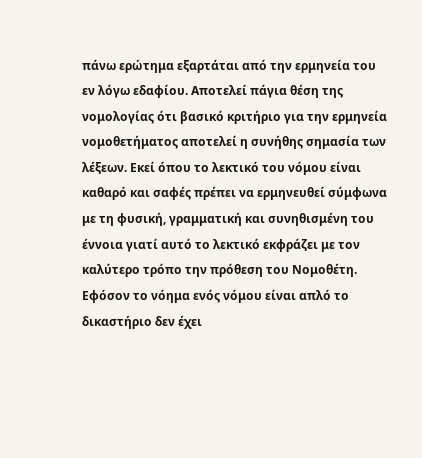πάνω ερώτημα εξαρτάται από την ερμηνεία του εν λόγω εδαφίου. Αποτελεί πάγια θέση της νομολογίας ότι βασικό κριτήριο για την ερμηνεία νομοθετήματος αποτελεί η συνήθης σημασία των λέξεων. Εκεί όπου το λεκτικό του νόμου είναι καθαρό και σαφές πρέπει να ερμηνευθεί σύμφωνα με τη φυσική, γραμματική και συνηθισμένη του έννοια γιατί αυτό το λεκτικό εκφράζει με τον καλύτερο τρόπο την πρόθεση του Νομοθέτη. Εφόσον το νόημα ενός νόμου είναι απλό το δικαστήριο δεν έχει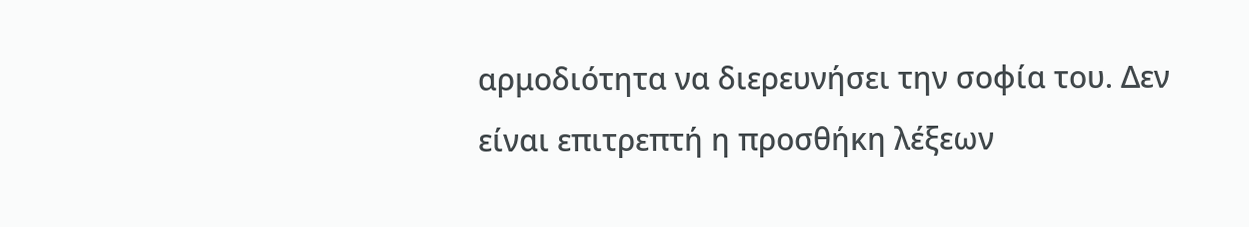αρμοδιότητα να διερευνήσει την σοφία του. Δεν είναι επιτρεπτή η προσθήκη λέξεων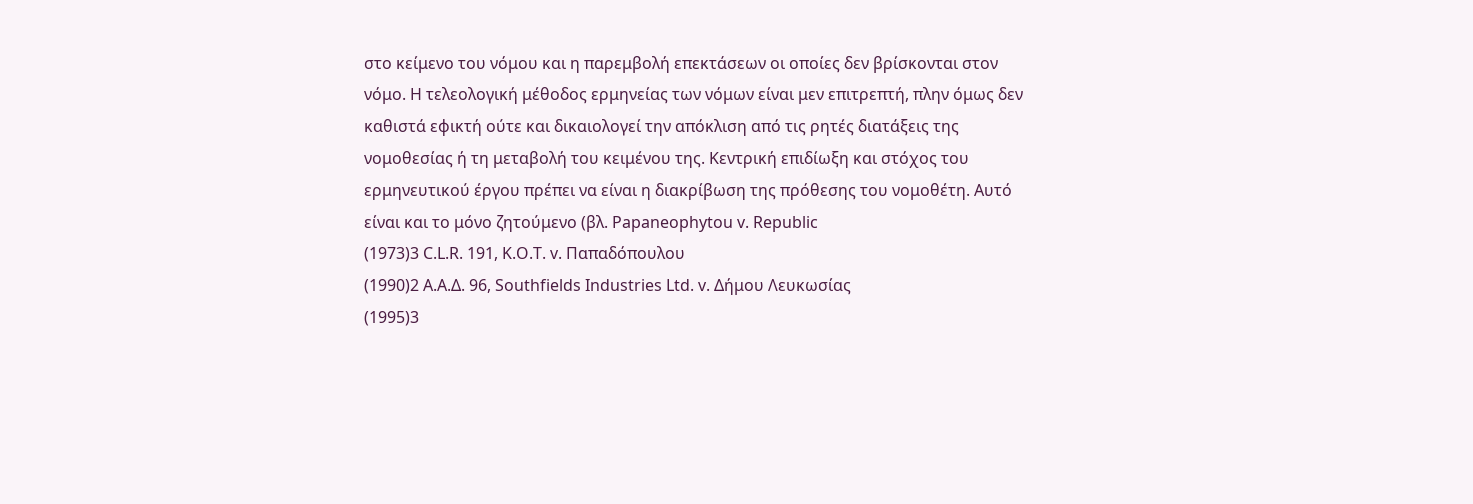στο κείμενο του νόμου και η παρεμβολή επεκτάσεων οι οποίες δεν βρίσκονται στον νόμο. Η τελεολογική μέθοδος ερμηνείας των νόμων είναι μεν επιτρεπτή, πλην όμως δεν καθιστά εφικτή ούτε και δικαιολογεί την απόκλιση από τις ρητές διατάξεις της νομοθεσίας ή τη μεταβολή του κειμένου της. Κεντρική επιδίωξη και στόχος του ερμηνευτικού έργου πρέπει να είναι η διακρίβωση της πρόθεσης του νομοθέτη. Αυτό είναι και το μόνο ζητούμενο (βλ. Papaneophytou v. Republic
(1973)3 C.L.R. 191, Κ.Ο.Τ. v. Παπαδόπουλου
(1990)2 Α.Α.Δ. 96, Southfields Industries Ltd. v. Δήμου Λευκωσίας
(1995)3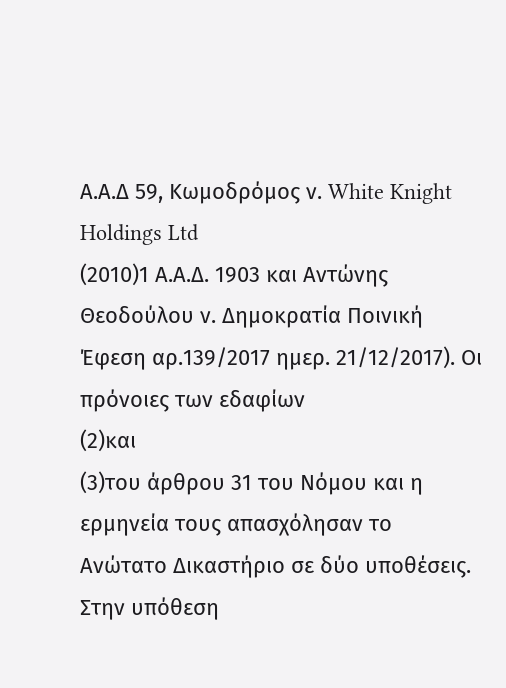Α.Α.Δ 59, Κωμοδρόμος ν. White Knight Holdings Ltd
(2010)1 Α.Α.Δ. 1903 και Αντώνης Θεοδούλου ν. Δημοκρατία Ποινική Έφεση αρ.139/2017 ημερ. 21/12/2017). Oι πρόνοιες των εδαφίων
(2)και
(3)του άρθρου 31 του Νόμου και η ερμηνεία τους απασχόλησαν το Ανώτατο Δικαστήριο σε δύο υποθέσεις. Στην υπόθεση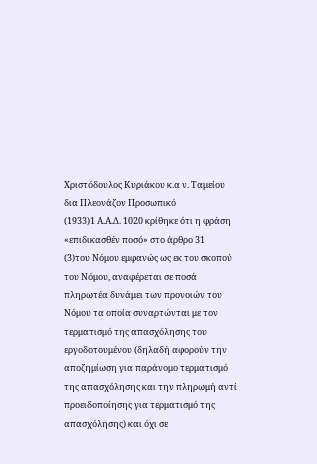Χριστόδουλος Κυριάκου κ.α ν. Ταμείου δια Πλεονάζον Προσωπικό
(1933)1 Α.Α.Δ. 1020 κρίθηκε ότι η φράση «επιδικασθέν ποσό» στο άρθρο 31
(3)του Νόμου εμφανώς ως εκ του σκοπού του Νόμου, αναφέρεται σε ποσά πληρωτέα δυνάμει των προνοιών του Νόμου τα οποία συναρτώνται με τον τερματισμό της απασχόλησης του εργοδοτουμένου (δηλαδή αφορούν την αποζημίωση για παράνομο τερματισμό της απασχόλησης και την πληρωμή αντί προειδοποίησης για τερματισμό της απασχόλησης) και όχι σε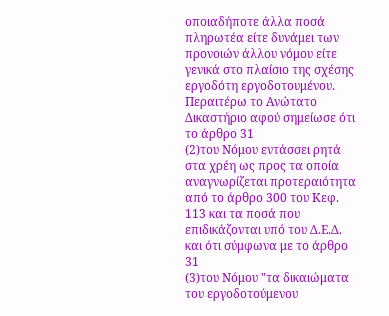οποιαδήποτε άλλα ποσά πληρωτέα είτε δυνάμει των προνοιών άλλου νόμου είτε γενικά στο πλαίσιο της σχέσης εργοδότη εργοδοτουμένου. Περαιτέρω το Ανώτατο Δικαστήριο αφού σημείωσε ότι το άρθρο 31
(2)του Νόμου εντάσσει ρητά στα χρέη ως προς τα οποία αναγνωρίζεται προτεραιότητα από το άρθρο 300 του Κεφ. 113 και τα ποσά που επιδικάζονται υπό του Δ.Ε.Δ. και ότι σύμφωνα με το άρθρο 31
(3)του Νόμου "τα δικαιώματα του εργοδοτούμενου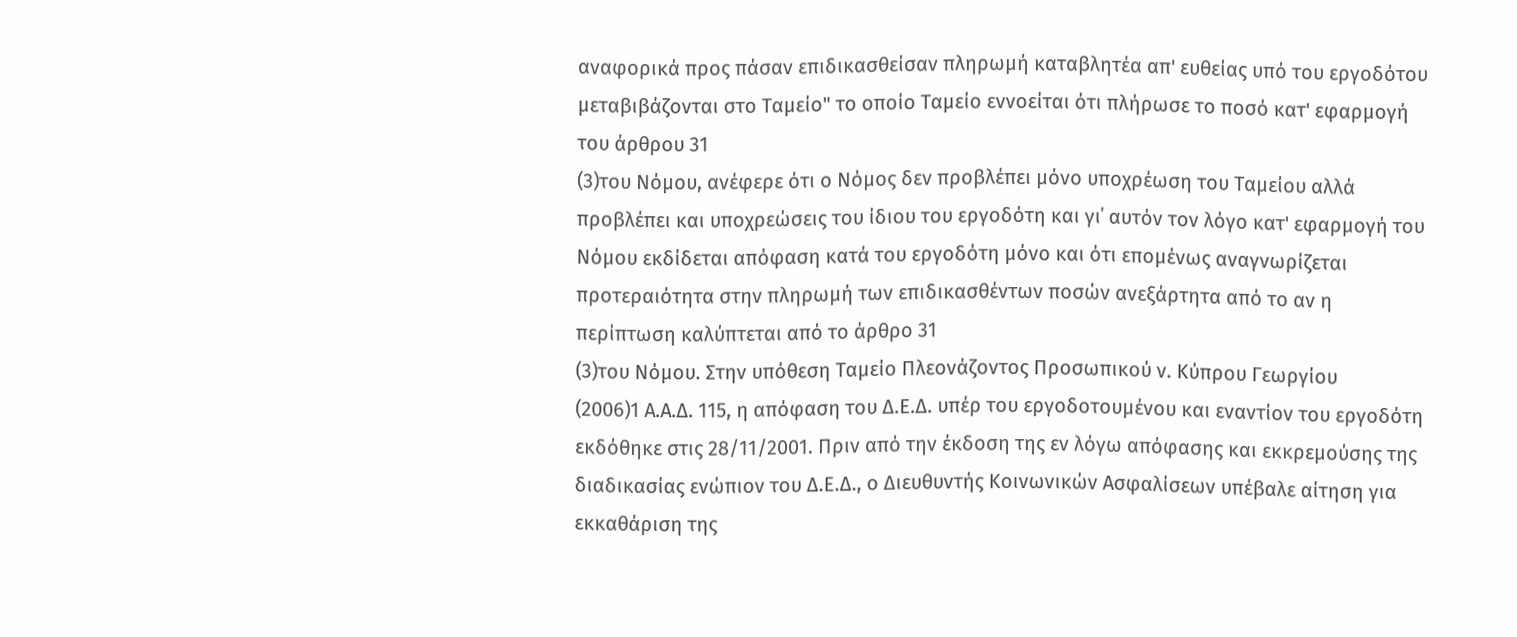αναφορικά προς πάσαν επιδικασθείσαν πληρωμή καταβλητέα απ' ευθείας υπό του εργοδότου μεταβιβάζονται στο Ταμείο" το οποίο Ταμείο εννοείται ότι πλήρωσε το ποσό κατ' εφαρμογή του άρθρου 31
(3)του Νόμου, ανέφερε ότι ο Νόμος δεν προβλέπει μόνο υποχρέωση του Ταμείου αλλά προβλέπει και υποχρεώσεις του ίδιου του εργοδότη και γι΄ αυτόν τον λόγο κατ' εφαρμογή του Νόμου εκδίδεται απόφαση κατά του εργοδότη μόνο και ότι επομένως αναγνωρίζεται προτεραιότητα στην πληρωμή των επιδικασθέντων ποσών ανεξάρτητα από το αν η περίπτωση καλύπτεται από το άρθρο 31
(3)του Νόμου. Στην υπόθεση Ταμείο Πλεονάζοντος Προσωπικού ν. Κύπρου Γεωργίου
(2006)1 Α.Α.Δ. 115, η απόφαση του Δ.Ε.Δ. υπέρ του εργοδοτουμένου και εναντίον του εργοδότη εκδόθηκε στις 28/11/2001. Πριν από την έκδοση της εν λόγω απόφασης και εκκρεμούσης της διαδικασίας ενώπιον του Δ.Ε.Δ., ο Διευθυντής Κοινωνικών Ασφαλίσεων υπέβαλε αίτηση για εκκαθάριση της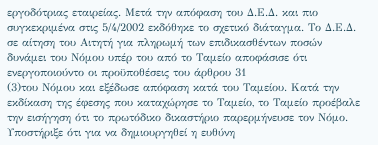εργοδότριας εταιρείας. Μετά την απόφαση του Δ.Ε.Δ. και πιο συγκεκριμένα στις 5/4/2002 εκδόθηκε το σχετικό διάταγμα. Το Δ.Ε.Δ. σε αίτηση του Αιτητή για πληρωμή των επιδικασθέντων ποσών δυνάμει του Νόμου υπέρ του από το Ταμείο αποφάσισε ότι ενεργοποιούντο οι προϋποθέσεις του άρθρου 31
(3)του Νόμου και εξέδωσε απόφαση κατά του Ταμείου. Κατά την εκδίκαση της έφεσης που καταχώρησε το Ταμείο, το Ταμείο προέβαλε την εισήγηση ότι το πρωτόδικο δικαστήριο παρερμήνευσε τον Νόμο. Υποστήριξε ότι για να δημιουργηθεί η ευθύνη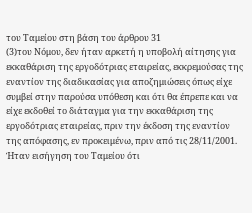του Ταμείου στη βάση του άρθρου 31
(3)του Νόμου, δεν ήταν αρκετή η υποβολή αίτησης για εκκαθάριση της εργοδότριας εταιρείας, εκκρεμούσας της εναντίον της διαδικασίας για αποζημιώσεις όπως είχε συμβεί στην παρούσα υπόθεση και ότι θα έπρεπε και να είχε εκδοθεί το διάταγμα για την εκκαθάριση της εργοδότριας εταιρείας, πριν την έκδοση της εναντίον της απόφασης, εν προκειμένω, πριν από τις 28/11/2001. Ήταν εισήγηση του Ταμείου ότι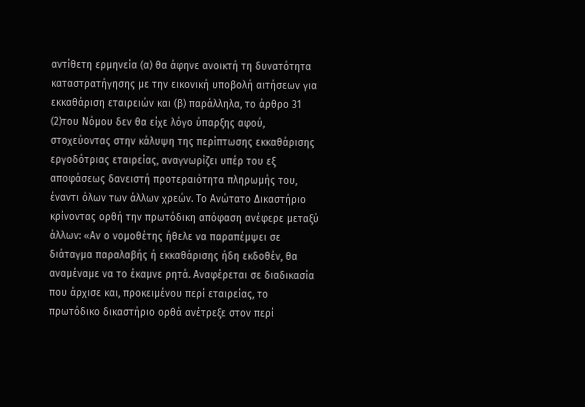αντίθετη ερμηνεία (α) θα άφηνε ανοικτή τη δυνατότητα καταστρατήγησης με την εικονική υποβολή αιτήσεων για εκκαθάριση εταιρειών και (β) παράλληλα, το άρθρο 31
(2)του Νόμου δεν θα είχε λόγο ύπαρξης αφού, στοχεύοντας στην κάλυψη της περίπτωσης εκκαθάρισης εργοδότριας εταιρείας, αναγνωρίζει υπέρ του εξ αποφάσεως δανειστή προτεραιότητα πληρωμής του, έναντι όλων των άλλων χρεών. Το Ανώτατο Δικαστήριο κρίνοντας ορθή την πρωτόδικη απόφαση ανέφερε μεταξύ άλλων: «Αν ο νομοθέτης ήθελε να παραπέμψει σε διάταγμα παραλαβής ή εκκαθάρισης ήδη εκδοθέν, θα αναμέναμε να το έκαμνε ρητά. Αναφέρεται σε διαδικασία που άρχισε και, προκειμένου περί εταιρείας, το πρωτόδικο δικαστήριο ορθά ανέτρεξε στον περί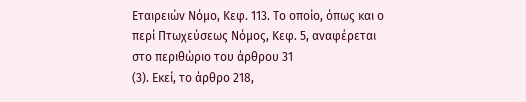Εταιρειών Νόμο, Κεφ. 113. Το οποίο, όπως και ο περί Πτωχεύσεως Νόμος, Κεφ. 5, αναφέρεται στο περιθώριο του άρθρου 31
(3). Εκεί, το άρθρο 218,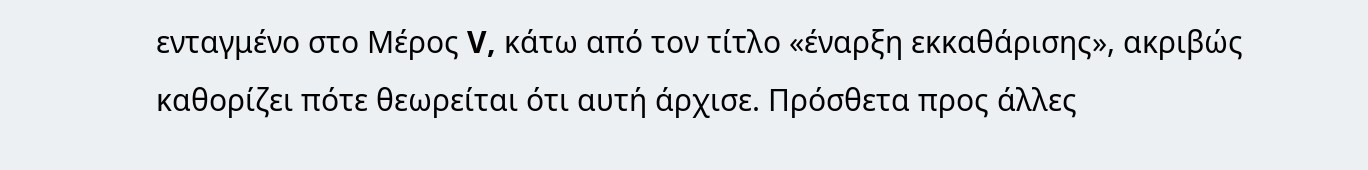ενταγμένο στο Μέρος V, κάτω από τον τίτλο «έναρξη εκκαθάρισης», ακριβώς καθορίζει πότε θεωρείται ότι αυτή άρχισε. Πρόσθετα προς άλλες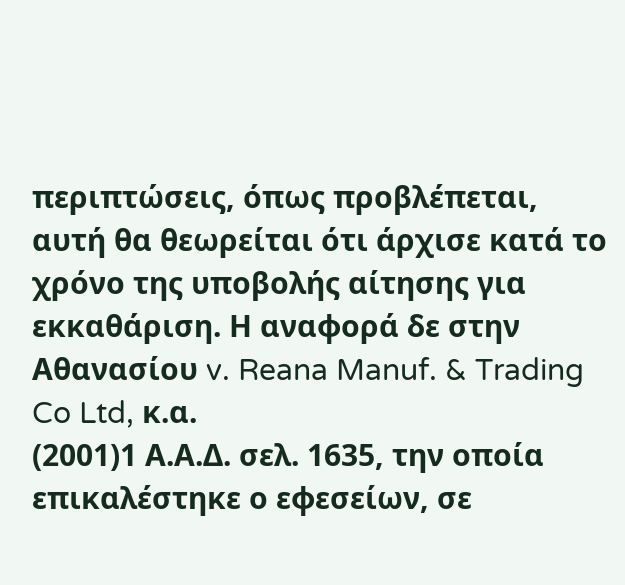περιπτώσεις, όπως προβλέπεται, αυτή θα θεωρείται ότι άρχισε κατά το χρόνο της υποβολής αίτησης για εκκαθάριση. Η αναφορά δε στην Αθανασίου v. Reana Manuf. & Trading Co Ltd, κ.α.
(2001)1 Α.Α.Δ. σελ. 1635, την οποία επικαλέστηκε ο εφεσείων, σε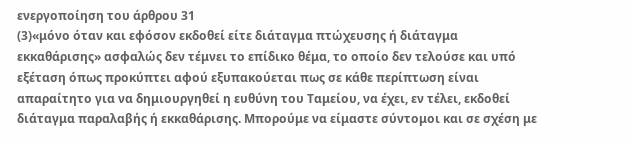ενεργοποίηση του άρθρου 31
(3)«μόνο όταν και εφόσον εκδοθεί είτε διάταγμα πτώχευσης ή διάταγμα εκκαθάρισης» ασφαλώς δεν τέμνει το επίδικο θέμα, το οποίο δεν τελούσε και υπό εξέταση όπως προκύπτει αφού εξυπακούεται πως σε κάθε περίπτωση είναι απαραίτητο για να δημιουργηθεί η ευθύνη του Ταμείου, να έχει, εν τέλει, εκδοθεί διάταγμα παραλαβής ή εκκαθάρισης. Μπορούμε να είμαστε σύντομοι και σε σχέση με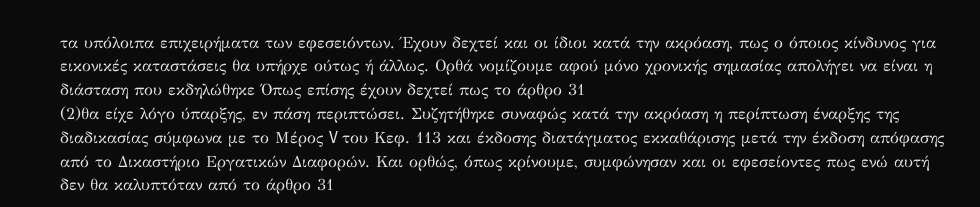τα υπόλοιπα επιχειρήματα των εφεσειόντων. Έχουν δεχτεί και οι ίδιοι κατά την ακρόαση, πως ο όποιος κίνδυνος για εικονικές καταστάσεις θα υπήρχε ούτως ή άλλως. Ορθά νομίζουμε αφού μόνο χρονικής σημασίας απολήγει να είναι η διάσταση που εκδηλώθηκε Όπως επίσης έχουν δεχτεί πως το άρθρο 31
(2)θα είχε λόγο ύπαρξης, εν πάση περιπτώσει. Συζητήθηκε συναφώς κατά την ακρόαση η περίπτωση έναρξης της διαδικασίας σύμφωνα με το Μέρος V του Κεφ. 113 και έκδοσης διατάγματος εκκαθάρισης μετά την έκδοση απόφασης από το Δικαστήριο Εργατικών Διαφορών. Και ορθώς, όπως κρίνουμε, συμφώνησαν και οι εφεσείοντες πως ενώ αυτή δεν θα καλυπτόταν από το άρθρο 31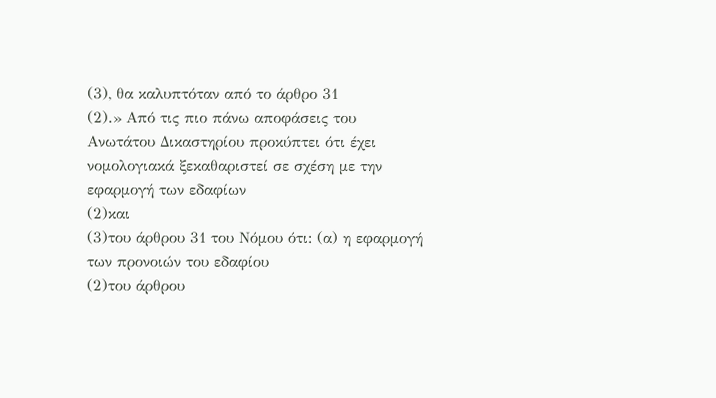(3), θα καλυπτόταν από το άρθρο 31
(2).» Από τις πιο πάνω αποφάσεις του Ανωτάτου Δικαστηρίου προκύπτει ότι έχει νομολογιακά ξεκαθαριστεί σε σχέση με την εφαρμογή των εδαφίων
(2)και
(3)του άρθρου 31 του Νόμου ότι: (α) η εφαρμογή των προνοιών του εδαφίου
(2)του άρθρου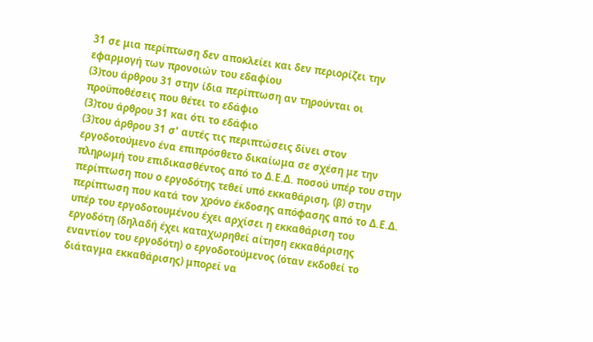31 σε μια περίπτωση δεν αποκλείει και δεν περιορίζει την εφαρμογή των προνοιών του εδαφίου
(3)του άρθρου 31 στην ίδια περίπτωση αν τηρούνται οι προϋποθέσεις που θέτει το εδάφιο
(3)του άρθρου 31 και ότι το εδάφιο
(3)του άρθρου 31 σ' αυτές τις περιπτώσεις δίνει στον εργοδοτούμενο ένα επιπρόσθετο δικαίωμα σε σχέση με την πληρωμή του επιδικασθέντος από το Δ.Ε.Δ. ποσού υπέρ του στην περίπτωση που ο εργοδότης τεθεί υπό εκκαθάριση, (β) στην περίπτωση που κατά τον χρόνο έκδοσης απόφασης από το Δ.Ε.Δ. υπέρ του εργοδοτουμένου έχει αρχίσει η εκκαθάριση του εργοδότη (δηλαδή έχει καταχωρηθεί αίτηση εκκαθάρισης εναντίον του εργοδότη) ο εργοδοτούμενος (όταν εκδοθεί το διάταγμα εκκαθάρισης) μπορεί να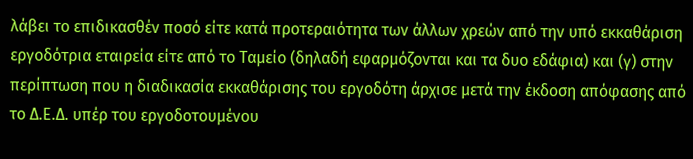λάβει το επιδικασθέν ποσό είτε κατά προτεραιότητα των άλλων χρεών από την υπό εκκαθάριση εργοδότρια εταιρεία είτε από το Ταμείο (δηλαδή εφαρμόζονται και τα δυο εδάφια) και (γ) στην περίπτωση που η διαδικασία εκκαθάρισης του εργοδότη άρχισε μετά την έκδοση απόφασης από το Δ.Ε.Δ. υπέρ του εργοδοτουμένου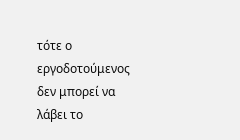τότε ο εργοδοτούμενος δεν μπορεί να λάβει το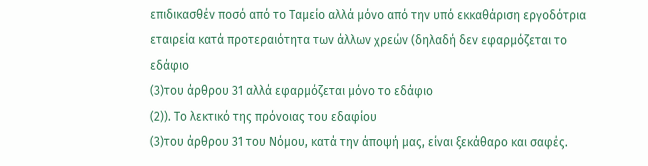επιδικασθέν ποσό από το Ταμείο αλλά μόνο από την υπό εκκαθάριση εργοδότρια εταιρεία κατά προτεραιότητα των άλλων χρεών (δηλαδή δεν εφαρμόζεται το εδάφιο
(3)του άρθρου 31 αλλά εφαρμόζεται μόνο το εδάφιο
(2)). Το λεκτικό της πρόνοιας του εδαφίου
(3)του άρθρου 31 του Νόμου, κατά την άποψή μας, είναι ξεκάθαρο και σαφές.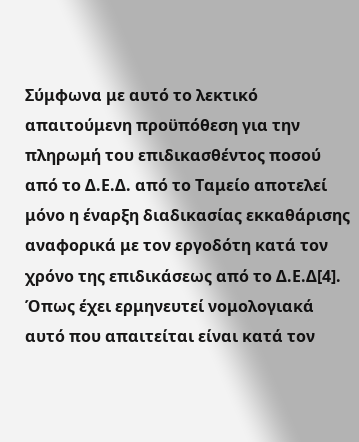Σύμφωνα με αυτό το λεκτικό απαιτούμενη προϋπόθεση για την πληρωμή του επιδικασθέντος ποσού από το Δ.Ε.Δ. από το Ταμείο αποτελεί μόνο η έναρξη διαδικασίας εκκαθάρισης αναφορικά με τον εργοδότη κατά τον χρόνο της επιδικάσεως από το Δ.Ε.Δ[4]. Όπως έχει ερμηνευτεί νομολογιακά αυτό που απαιτείται είναι κατά τον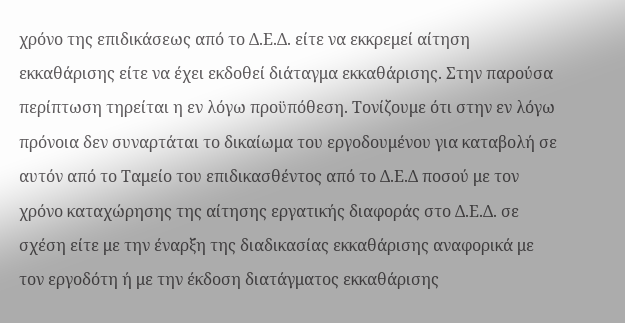χρόνο της επιδικάσεως από το Δ.Ε.Δ. είτε να εκκρεμεί αίτηση εκκαθάρισης είτε να έχει εκδοθεί διάταγμα εκκαθάρισης. Στην παρούσα περίπτωση τηρείται η εν λόγω προϋπόθεση. Τονίζουμε ότι στην εν λόγω πρόνοια δεν συναρτάται το δικαίωμα του εργοδουμένου για καταβολή σε αυτόν από το Ταμείο του επιδικασθέντος από το Δ.Ε.Δ ποσού με τον χρόνο καταχώρησης της αίτησης εργατικής διαφοράς στο Δ.Ε.Δ. σε σχέση είτε με την έναρξη της διαδικασίας εκκαθάρισης αναφορικά με τον εργοδότη ή με την έκδοση διατάγματος εκκαθάρισης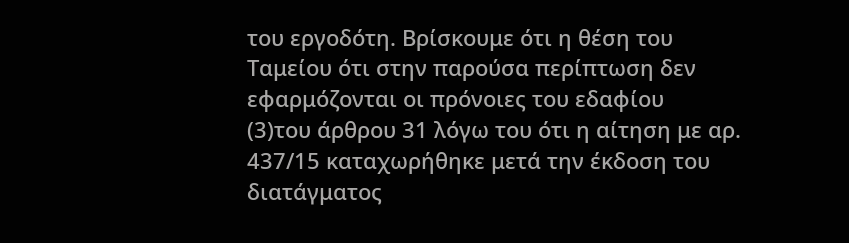του εργοδότη. Βρίσκουμε ότι η θέση του Ταμείου ότι στην παρούσα περίπτωση δεν εφαρμόζονται οι πρόνοιες του εδαφίου
(3)του άρθρου 31 λόγω του ότι η αίτηση με αρ. 437/15 καταχωρήθηκε μετά την έκδοση του διατάγματος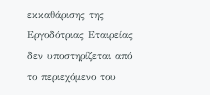εκκαθάρισης της Εργοδότριας Εταιρείας δεν υποστηρίζεται από το περιεχόμενο του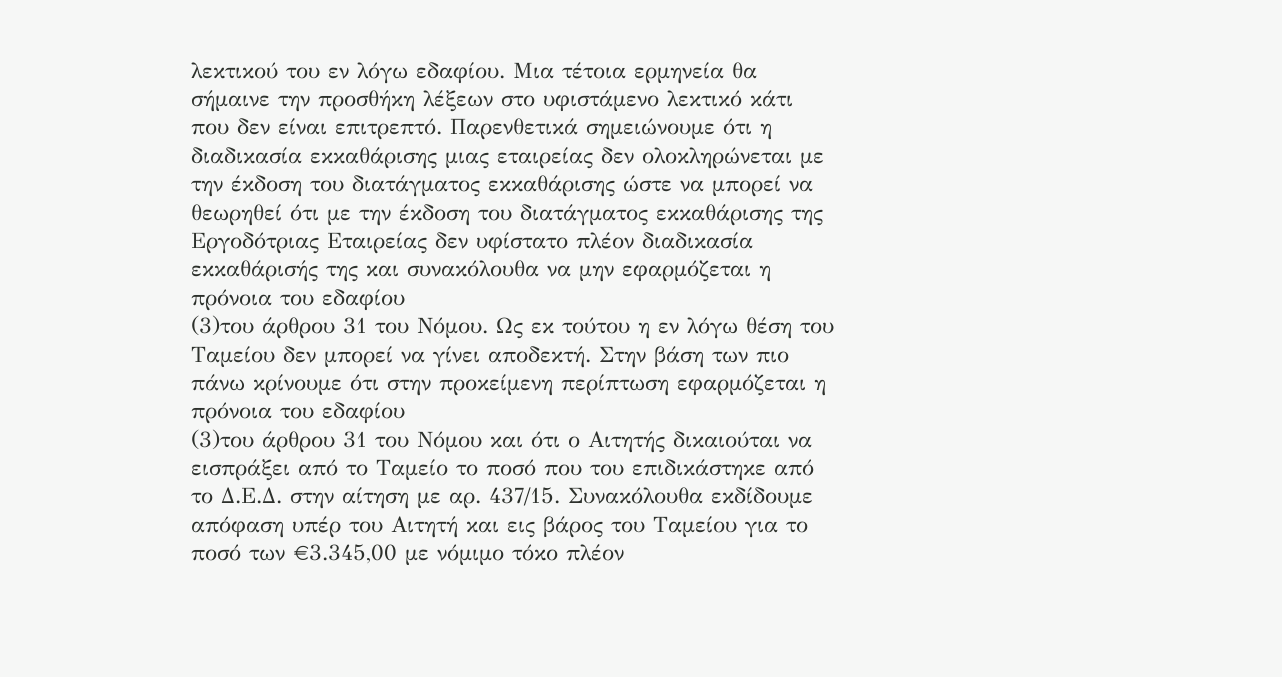λεκτικού του εν λόγω εδαφίου. Μια τέτοια ερμηνεία θα σήμαινε την προσθήκη λέξεων στο υφιστάμενο λεκτικό κάτι που δεν είναι επιτρεπτό. Παρενθετικά σημειώνουμε ότι η διαδικασία εκκαθάρισης μιας εταιρείας δεν ολοκληρώνεται με την έκδοση του διατάγματος εκκαθάρισης ώστε να μπορεί να θεωρηθεί ότι με την έκδοση του διατάγματος εκκαθάρισης της Εργοδότριας Εταιρείας δεν υφίστατο πλέον διαδικασία εκκαθάρισής της και συνακόλουθα να μην εφαρμόζεται η πρόνοια του εδαφίου
(3)του άρθρου 31 του Νόμου. Ως εκ τούτου η εν λόγω θέση του Ταμείου δεν μπορεί να γίνει αποδεκτή. Στην βάση των πιο πάνω κρίνουμε ότι στην προκείμενη περίπτωση εφαρμόζεται η πρόνοια του εδαφίου
(3)του άρθρου 31 του Νόμου και ότι ο Αιτητής δικαιούται να εισπράξει από το Ταμείο το ποσό που του επιδικάστηκε από το Δ.Ε.Δ. στην αίτηση με αρ. 437/15. Συνακόλουθα εκδίδουμε απόφαση υπέρ του Αιτητή και εις βάρος του Ταμείου για το ποσό των €3.345,00 με νόμιμο τόκο πλέον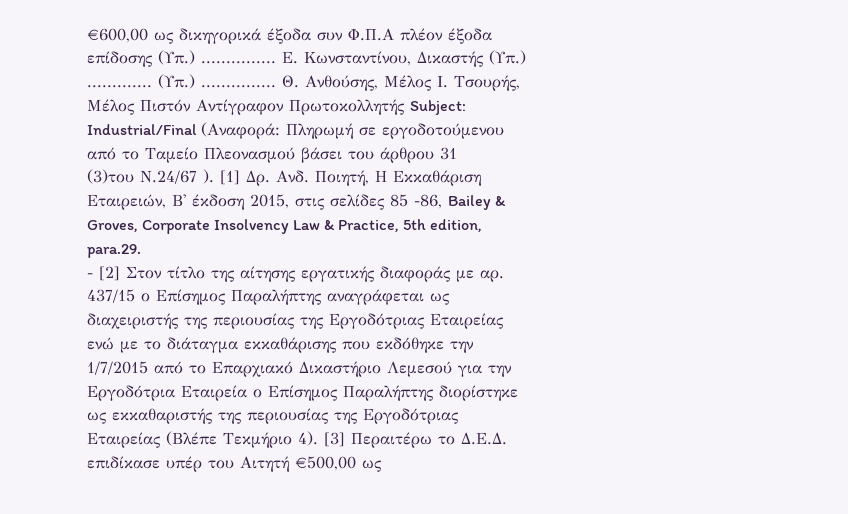€600,00 ως δικηγορικά έξοδα συν Φ.Π.Α πλέον έξοδα επίδοσης (Υπ.) ............... Ε. Κωνσταντίνου, Δικαστής (Υπ.) ............. (Υπ.) ............... Θ. Ανθούσης, Μέλος Ι. Τσουρής, Μέλος Πιστόν Αντίγραφον Πρωτοκολλητής Subject: Industrial/Final (Αναφορά: Πληρωμή σε εργοδοτούμενου από το Ταμείο Πλεονασμού βάσει του άρθρου 31
(3)του Ν.24/67 ). [1] Δρ. Ανδ. Ποιητή, Η Εκκαθάριση Εταιρειών, Β' έκδοση 2015, στις σελίδες 85 -86, Bailey & Groves, Corporate Insolvency Law & Practice, 5th edition, para.29.
- [2] Στον τίτλο της αίτησης εργατικής διαφοράς με αρ. 437/15 ο Επίσημος Παραλήπτης αναγράφεται ως διαχειριστής της περιουσίας της Εργοδότριας Εταιρείας ενώ με το διάταγμα εκκαθάρισης που εκδόθηκε την 1/7/2015 από το Επαρχιακό Δικαστήριο Λεμεσού για την Εργοδότρια Εταιρεία ο Επίσημος Παραλήπτης διορίστηκε ως εκκαθαριστής της περιουσίας της Εργοδότριας Εταιρείας (Βλέπε Τεκμήριο 4). [3] Περαιτέρω το Δ.Ε.Δ. επιδίκασε υπέρ του Αιτητή €500,00 ως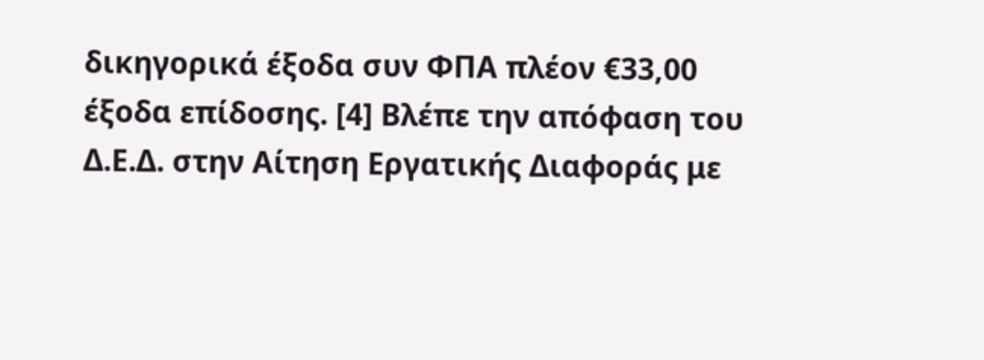δικηγορικά έξοδα συν ΦΠΑ πλέον €33,00 έξοδα επίδοσης. [4] Βλέπε την απόφαση του Δ.Ε.Δ. στην Αίτηση Εργατικής Διαφοράς με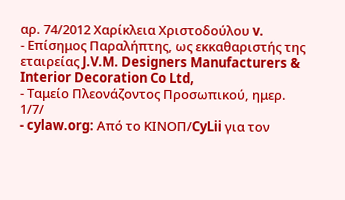αρ. 74/2012 Χαρίκλεια Χριστοδούλου v.
- Επίσημος Παραλήπτης, ως εκκαθαριστής της εταιρείας J.V.M. Designers Manufacturers & Interior Decoration Co Ltd,
- Ταμείο Πλεονάζοντος Προσωπικού, ημερ. 1/7/
- cylaw.org: Από το ΚΙΝOΠ/CyLii για τον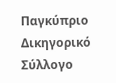Παγκύπριο Δικηγορικό Σύλλογο